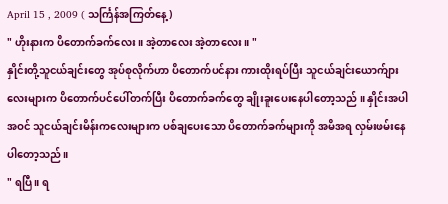April 15 , 2009 ( သင်္ကြန်အကြတ်နေ့ )
" ဟိုးနားက ပိတောက်ခက်လေး ။ အဲ့တာလေး အဲ့တာလေး ။ "
နှိုင်းတို့သူငယ်ချင်းတွေ အုပ်စုလိုက်ဟာ ပိတောက်ပင်နား ကားထိုးရပ်ပြီး သူငယ်ချင်းယောက်ျားလေးများက ပိတောက်ပင်ပေါ်တက်ပြီး ပိတောက်ခက်တွေ ချိုးခူးပေးနေပါတော့သည် ။ နှိုင်းအပါအဝင် သူငယ်ချင်းမိန်းကလေးများက ပစ်ချပေးသော ပိတောက်ခက်များကို အမိအရ လှမ်းဖမ်းနေပါတော့သည် ။
" ရပြီ ။ ရ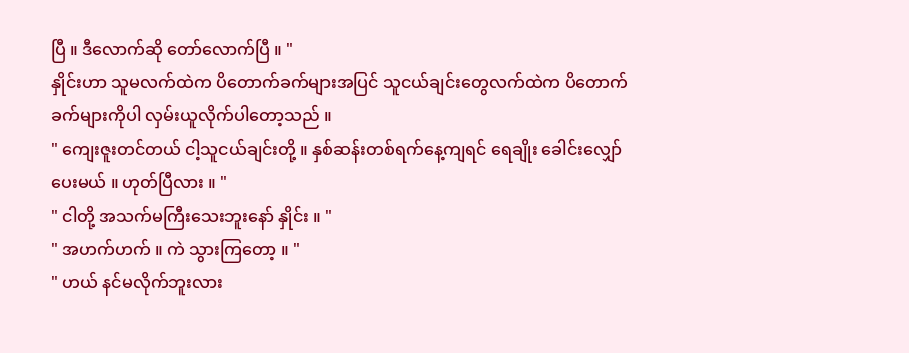ပြီ ။ ဒီလောက်ဆို တော်လောက်ပြီ ။ "
နှိုင်းဟာ သူမလက်ထဲက ပိတောက်ခက်များအပြင် သူငယ်ချင်းတွေလက်ထဲက ပိတောက်ခက်များကိုပါ လှမ်းယူလိုက်ပါတော့သည် ။
" ကျေးဇူးတင်တယ် ငါ့သူငယ်ချင်းတို့ ။ နှစ်ဆန်းတစ်ရက်နေ့ကျရင် ရေချိုး ခေါင်းလျှော်ပေးမယ် ။ ဟုတ်ပြီလား ။ "
" ငါတို့ အသက်မကြီးသေးဘူးနော် နှိုင်း ။ "
" အဟက်ဟက် ။ ကဲ သွားကြတော့ ။ "
" ဟယ် နင်မလိုက်ဘူးလား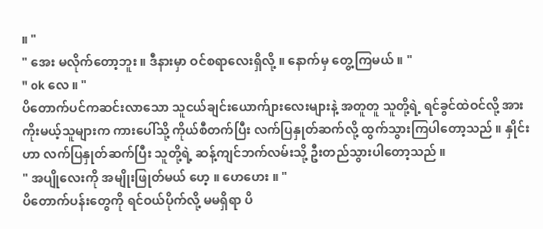။ "
" အေး မလိုက်တော့ဘူး ။ ဒီနားမှာ ဝင်စရာလေးရှိလို့ ။ နောက်မှ တွေ့ကြမယ် ။ "
" ok လေ ။ "
ပိတောက်ပင်ကဆင်းလာသော သူငယ်ချင်းယောက်ျားလေးများနဲ့ အတူတူ သူတို့ရဲ့ ရင်ခွင်ထဲဝင်လို့ အားကိုးမယ့်သူများက ကားပေါ်သို့ ကိုယ်စီတက်ပြီး လက်ပြနှုတ်ဆက်လို့ ထွက်သွားကြပါတော့သည် ။ နှိုင်းဟာ လက်ပြနှုတ်ဆက်ပြီး သူတို့ရဲ့ ဆန့်ကျင်ဘက်လမ်းသို့ ဦးတည်သွားပါတော့သည် ။
" အပျိုလေးကို အမျိုးဖြုတ်မယ် ဟေ့ ။ ဟေဟေး ။ "
ပိတောက်ပန်းတွေကို ရင်ဝယ်ပိုက်လို့ မမရှိရာ ပိ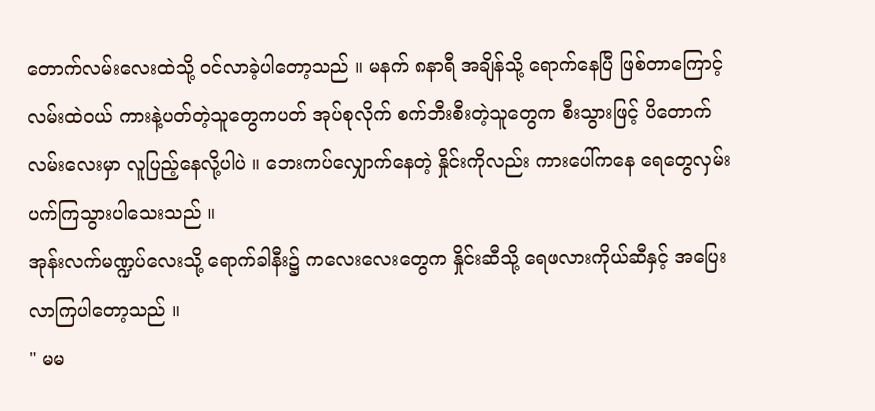တောက်လမ်းလေးထဲသို့ ဝင်လာခဲ့ပါတော့သည် ။ မနက် ၈နာရီ အချိန်သို့ ရောက်နေပြီ ဖြစ်တာကြောင့် လမ်းထဲဝယ် ကားနဲ့ပတ်တဲ့သူတွေကပတ် အုပ်စုလိုက် စက်ဘီးစီးတဲ့သူတွေက စီးသွားဖြင့် ပိတောက်လမ်းလေးမှာ လူပြည့်နေလို့ပါပဲ ။ ဘေးကပ်လျှောက်နေတဲ့ နှိုင်းကိုလည်း ကားပေါ်ကနေ ရေတွေလှမ်းပက်ကြသွားပါသေးသည် ။
အုန်းလက်မဏ္ဍပ်လေးသို့ ရောက်ခါနီး၌ ကလေးလေးတွေက နှိုင်းဆီသို့ ရေဖလားကိုယ်ဆီနှင့် အပြေးလာကြပါတော့သည် ။
" မမ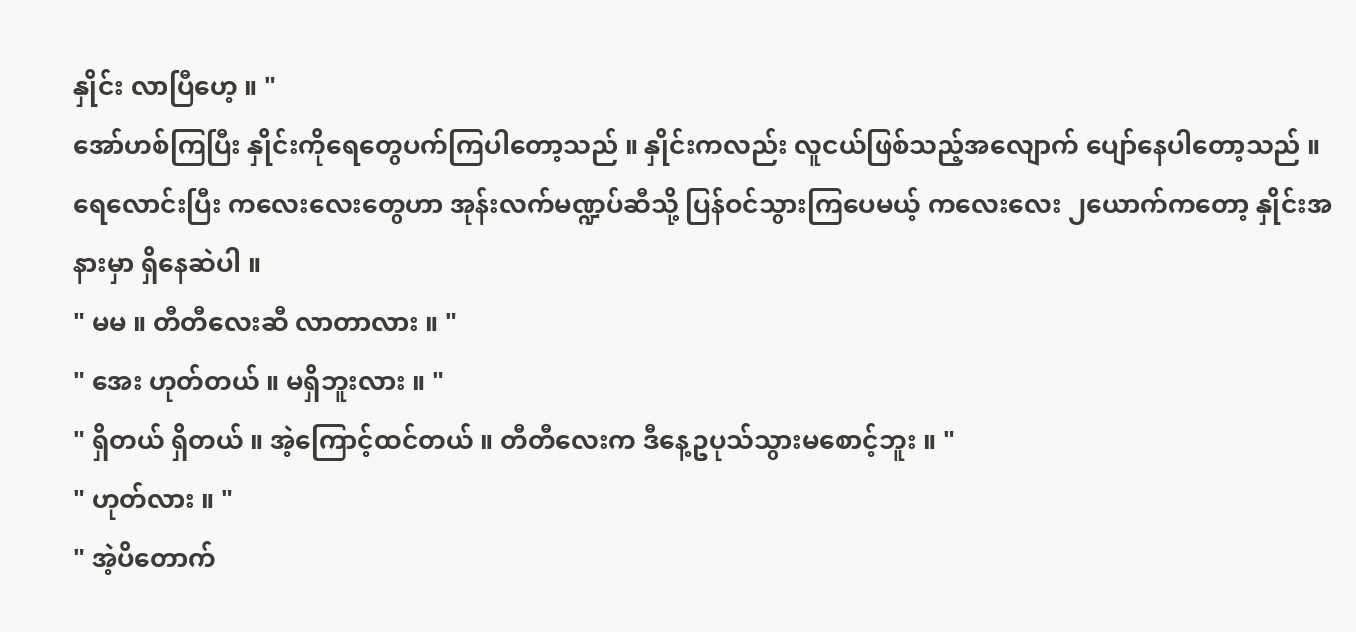နှိုင်း လာပြီဟေ့ ။ "
အော်ဟစ်ကြပြီး နှိုင်းကိုရေတွေပက်ကြပါတော့သည် ။ နှိုင်းကလည်း လူငယ်ဖြစ်သည့်အလျောက် ပျော်နေပါတော့သည် ။ ရေလောင်းပြီး ကလေးလေးတွေဟာ အုန်းလက်မဏ္ဍပ်ဆီသို့ ပြန်ဝင်သွားကြပေမယ့် ကလေးလေး ၂ယောက်ကတော့ နှိုင်းအနားမှာ ရှိနေဆဲပါ ။
" မမ ။ တီတီလေးဆီ လာတာလား ။ "
" အေး ဟုတ်တယ် ။ မရှိဘူးလား ။ "
" ရှိတယ် ရှိတယ် ။ အဲ့ကြောင့်ထင်တယ် ။ တီတီလေးက ဒီနေ့ဥပုသ်သွားမစောင့်ဘူး ။ "
" ဟုတ်လား ။ "
" အဲ့ပိတောက်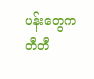ပန်းတွေက တီတီ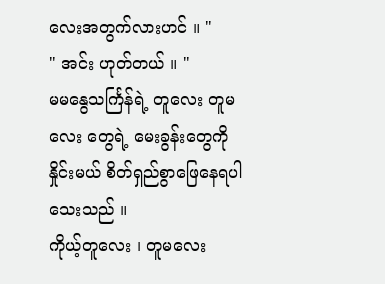လေးအတွက်လားဟင် ။ "
" အင်း ဟုတ်တယ် ။ "
မမနွေသင်္ကြန်ရဲ့ တူလေး တူမလေး တွေရဲ့ မေးခွန်းတွေကို နှိုင်းမယ် စိတ်ရှည်စွာဖြေနေရပါသေးသည် ။
ကိုယ့်တူလေး ၊ တူမလေး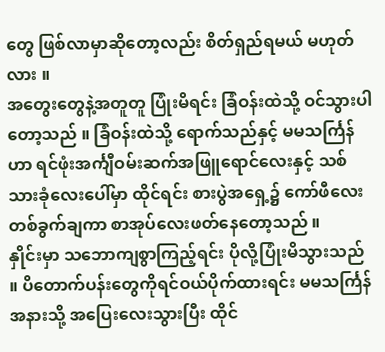တွေ ဖြစ်လာမှာဆိုတော့လည်း စိတ်ရှည်ရမယ် မဟုတ်လား ။
အတွေးတွေနဲ့အတူတူ ပြုံးမိရင်း ခြံဝန်းထဲသို့ ဝင်သွားပါတော့သည် ။ ခြံဝန်းထဲသို့ ရောက်သည်နှင့် မမသင်္ကြန်ဟာ ရင်ဖုံးအင်္ကျီဝမ်းဆက်အဖြူရောင်လေးနှင့် သစ်သားခုံလေးပေါ်မှာ ထိုင်ရင်း စားပွဲအရှေ့၌ ကော်ဖီလေးတစ်ခွက်ချကာ စာအုပ်လေးဖတ်နေတော့သည် ။
နှိုင်းမှာ သဘောကျစွာကြည့်ရင်း ပိုလို့ပြုံးမိသွားသည် ။ ပိတောက်ပန်းတွေကိုရင်ဝယ်ပိုက်ထားရင်း မမသင်္ကြန်အနားသို့ အပြေးလေးသွားပြီး ထိုင်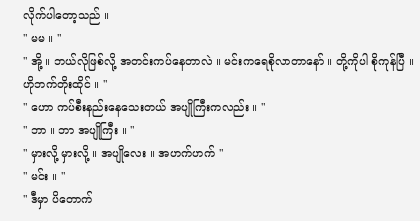လိုက်ပါတော့သည် ။
" မမ ။ "
" အို့ ။ ဘယ်လိုဖြစ်လို့ အတင်းကပ်နေတာလဲ ။ မင်းကရေစိုလာတာနော် ။ တို့ကိုပါ စိုကုန်ပြီ ။ ဟိုဘက်တိုးထိုင် ။ "
" ဟော ကပ်စီးနည်းနေသေးတယ် အပျိုကြီးကလည်း ။ "
" ဘာ ။ ဘာ အပျိုကြီး ။ "
" မှားလို့ မှားလို့ ။ အပျိုလေး ။ အဟက်ဟက် "
" မင်း ။ "
" ဒီမှာ ပိတောက်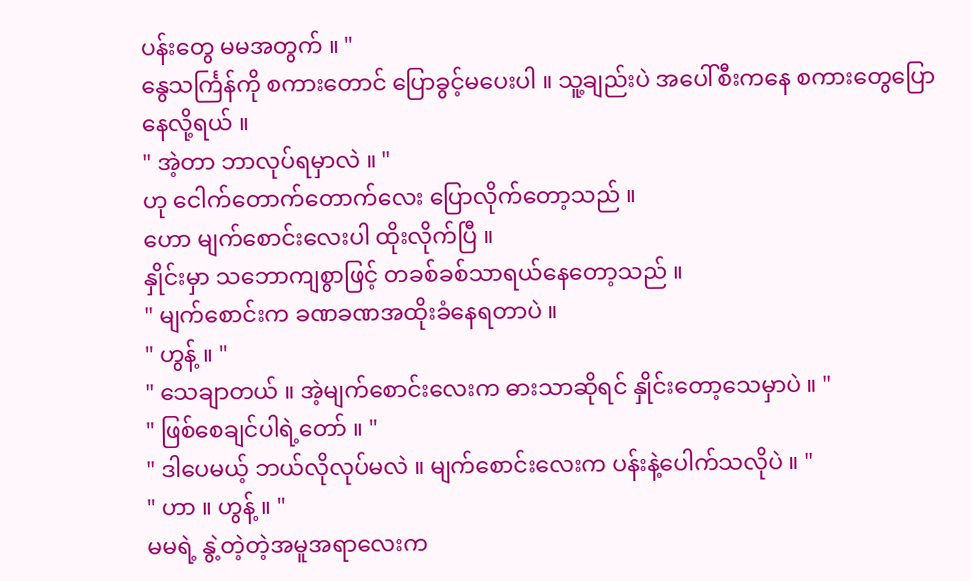ပန်းတွေ မမအတွက် ။ "
နွေသင်္ကြန်ကို စကားတောင် ပြောခွင့်မပေးပါ ။ သူ့ချည်းပဲ အပေါ်စီးကနေ စကားတွေပြောနေလို့ရယ် ။
" အဲ့တာ ဘာလုပ်ရမှာလဲ ။ "
ဟု ငေါက်တောက်တောက်လေး ပြောလိုက်တော့သည် ။
ဟော မျက်စောင်းလေးပါ ထိုးလိုက်ပြီ ။
နှိုင်းမှာ သဘောကျစွာဖြင့် တခစ်ခစ်သာရယ်နေတော့သည် ။
" မျက်စောင်းက ခဏခဏအထိုးခံနေရတာပဲ ။
" ဟွန့် ။ "
" သေချာတယ် ။ အဲ့မျက်စောင်းလေးက ဓားသာဆိုရင် နှိုင်းတော့သေမှာပဲ ။ "
" ဖြစ်စေချင်ပါရဲ့တော် ။ "
" ဒါပေမယ့် ဘယ်လိုလုပ်မလဲ ။ မျက်စောင်းလေးက ပန်းနဲ့ပေါက်သလိုပဲ ။ "
" ဟာ ။ ဟွန့် ။ "
မမရဲ့ နွဲ့တဲ့တဲ့အမူအရာလေးက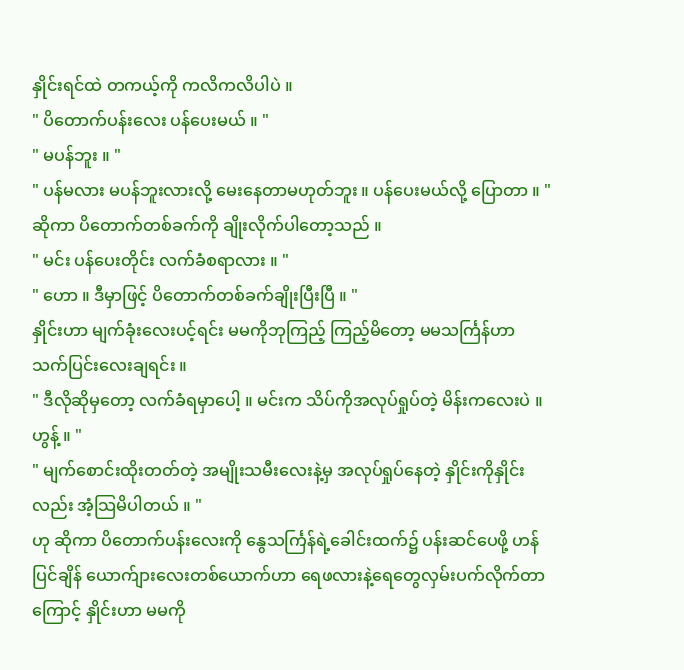နှိုင်းရင်ထဲ တကယ့်ကို ကလိကလိပါပဲ ။
" ပိတောက်ပန်းလေး ပန်ပေးမယ် ။ "
" မပန်ဘူး ။ "
" ပန်မလား မပန်ဘူးလားလို့ မေးနေတာမဟုတ်ဘူး ။ ပန်ပေးမယ်လို့ ပြောတာ ။ "
ဆိုကာ ပိတောက်တစ်ခက်ကို ချိုးလိုက်ပါတော့သည် ။
" မင်း ပန်ပေးတိုင်း လက်ခံစရာလား ။ "
" ဟော ။ ဒီမှာဖြင့် ပိတောက်တစ်ခက်ချိုးပြီးပြီ ။ "
နှိုင်းဟာ မျက်ခုံးလေးပင့်ရင်း မမကိုဘုကြည့် ကြည့်မိတော့ မမသင်္ကြန်ဟာ သက်ပြင်းလေးချရင်း ။
" ဒီလိုဆိုမှတော့ လက်ခံရမှာပေါ့ ။ မင်းက သိပ်ကိုအလုပ်ရှုပ်တဲ့ မိန်းကလေးပဲ ။ ဟွန့် ။ "
" မျက်စောင်းထိုးတတ်တဲ့ အမျိုးသမီးလေးနဲ့မှ အလုပ်ရှုပ်နေတဲ့ နှိုင်းကိုနှိုင်းလည်း အံ့သြမိပါတယ် ။ "
ဟု ဆိုကာ ပိတောက်ပန်းလေးကို နွေသင်္ကြန်ရဲ့ခေါင်းထက်၌ ပန်းဆင်ပေဖို့ ဟန်ပြင်ချိန် ယောက်ျားလေးတစ်ယောက်ဟာ ရေဖလားနဲ့ရေတွေလှမ်းပက်လိုက်တာကြောင့် နှိုင်းဟာ မမကို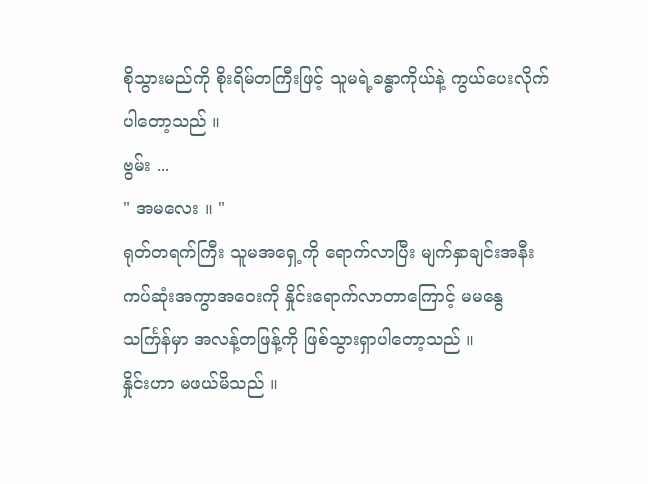စိုသွားမည်ကို စိုးရိမ်တကြီးဖြင့် သူမရဲ့ခန္ဓာကိုယ်နဲ့ ကွယ်ပေးလိုက်ပါတော့သည် ။
ဗွမ်း ...
" အမလေး ။ "
ရုတ်တရက်ကြီး သူမအရှေ့ကို ရောက်လာပြီး မျက်နှာချင်းအနီးကပ်ဆုံးအကွာအဝေးကို နှိုင်းရောက်လာတာကြောင့် မမနွေသင်္ကြန်မှာ အလန့်တဖြန့်ကို ဖြစ်သွားရှာပါတော့သည် ။
နှိုင်းဟာ မဖယ်မိသည် ။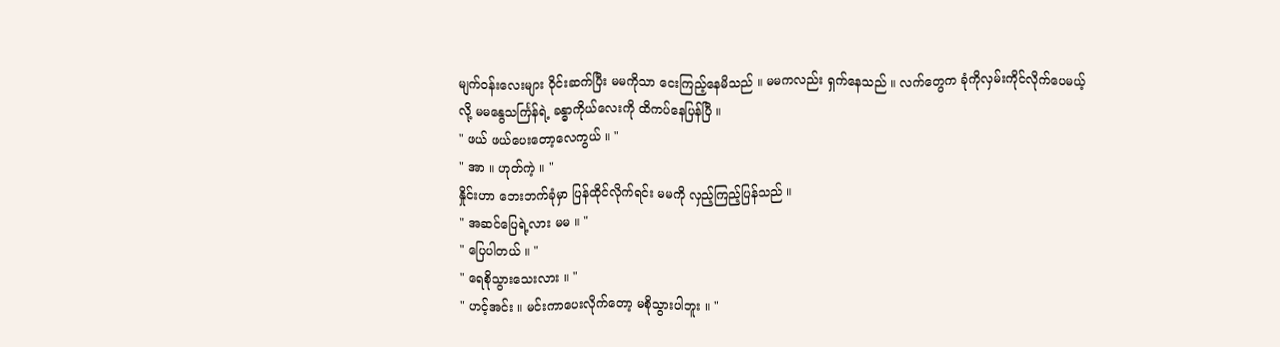မျက်ဝန်းလေးများ ဝိုင်းဆက်ပြီး မမကိုသာ ငေးကြည့်နေမိသည် ။ မမကလည်း ရှက်နေသည် ။ လက်တွေက ခုံကိုလှမ်းကိုင်လိုက်ပေမယ့်လို့ မမနွေသင်္ကြန်ရဲ့ ခန္ဓာကိုယ်လေးကို ထိကပ်နေပြန်ပြီ ။
" ဖယ် ဖယ်ပေးတော့လေကွယ် ။ "
" အာ ။ ဟုတ်ကဲ့ ။ "
နှိုင်းဟာ ဘေးဘက်ခုံမှာ ပြန်ထိုင်လိုက်ရင်း မမကို လှည့်ကြည့်ပြန်သည် ။
" အဆင်ပြေရဲ့လား မမ ။ "
" ပြေပါတယ် ။ "
" ရေစိုသွားသေးလား ။ "
" ဟင့်အင်း ။ မင်းကာပေးလိုက်တော့ မစိုသွားပါဘူး ။ "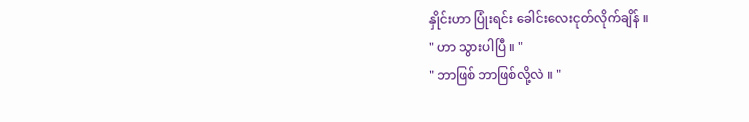နှိုင်းဟာ ပြုံးရင်း ခေါင်းလေးငုတ်လိုက်ချိန် ။
" ဟာ သွားပါပြီ ။ "
" ဘာဖြစ် ဘာဖြစ်လို့လဲ ။ "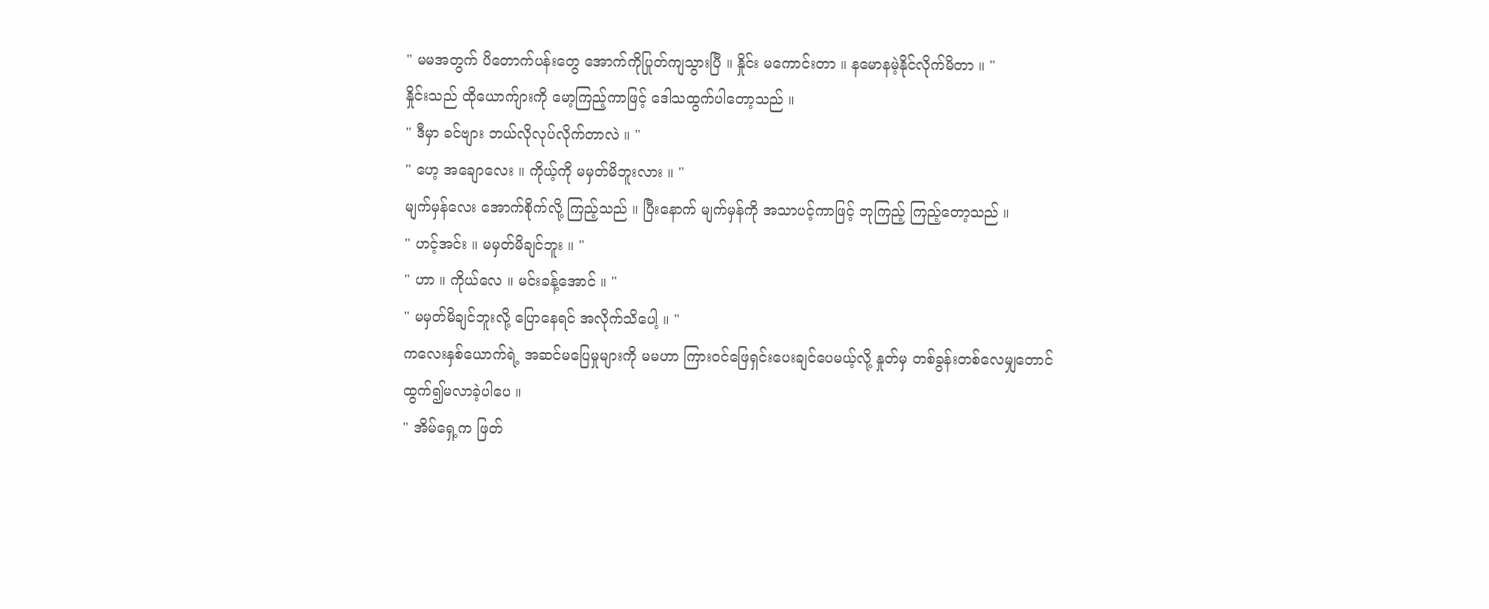" မမအတွက် ပိတောက်ပန်းတွေ အောက်ကိုပြုတ်ကျသွားပြီ ။ နှိုင်း မကောင်းတာ ။ နမောနမဲ့နိုင်လိုက်မိတာ ။ "
နှိုင်းသည် ထိုယောက်ျားကို မော့ကြည့်ကာဖြင့် ဒေါသထွက်ပါတော့သည် ။
" ဒီမှာ ခင်ဗျား ဘယ်လိုလုပ်လိုက်တာလဲ ။ "
" ဟေ့ အချောလေး ။ ကိုယ့်ကို မမှတ်မိဘူးလား ။ "
မျက်မှန်လေး အောက်စိုက်လို့ ကြည့်သည် ။ ပြီးနောက် မျက်မှန်ကို အသာပင့်ကာဖြင့် ဘုကြည့် ကြည့်တော့သည် ။
" ဟင့်အင်း ။ မမှတ်မိချင်ဘူး ။ "
" ဟာ ။ ကိုယ်လေ ။ မင်းခန့်အောင် ။ "
" မမှတ်မိချင်ဘူးလို့ ပြောနေရင် အလိုက်သိပေါ့ ။ "
ကလေးနှစ်ယောက်ရဲ့ အဆင်မပြေမှုများကို မမဟာ ကြားဝင်ဖြေရှင်းပေးချင်ပေမယ့်လို့ နှုတ်မှ တစ်ခွန်းတစ်လေမျှတောင် ထွက်၍မလာခဲ့ပါပေ ။
" အိမ်ရှေ့က ဖြတ်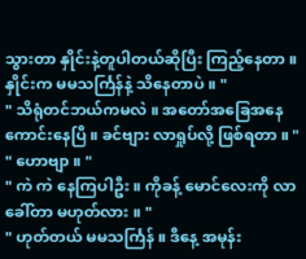သွားတာ နှိုင်းနဲ့တူပါတယ်ဆိုပြီး ကြည့်နေတာ ။ နှိုင်းက မမသင်္ကြန်နဲ့ သိနေတာပဲ ။ "
" သိရုံတင်ဘယ်ကမလဲ ။ အတော်အခြေအနေ ကောင်းနေပြီ ။ ခင်ဗျား လာရှုပ်လို့ ဖြစ်ရတာ ။ "
" ဟောဗျာ ။ "
" ကဲ ကဲ နေကြပါဦး ။ ကိုခန့် မောင်လေးကို လာခေါ်တာ မဟုတ်လား ။ "
" ဟုတ်တယ် မမသင်္ကြန် ။ ဒီနေ့ အမုန်း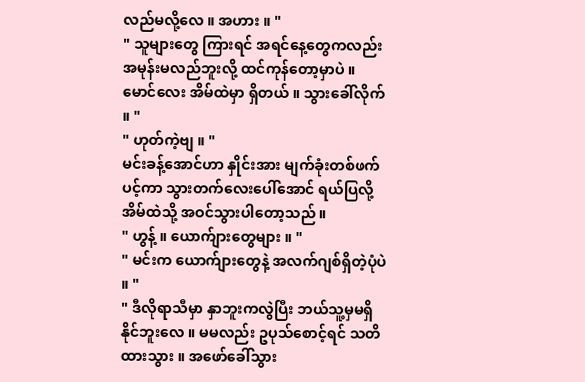လည်မလို့လေ ။ အဟား ။ "
" သူများတွေ ကြားရင် အရင်နေ့တွေကလည်း အမုန်းမလည်ဘူးလို့ ထင်ကုန်တော့မှာပဲ ။ မောင်လေး အိမ်ထဲမှာ ရှိတယ် ။ သွားခေါ်လိုက် ။ "
" ဟုတ်ကဲ့ဗျ ။ "
မင်းခန့်အောင်ဟာ နှိုင်းအား မျက်ခုံးတစ်ဖက်ပင့်ကာ သွားတက်လေးပေါ်အောင် ရယ်ပြလို့ အိမ်ထဲသို့ အဝင်သွားပါတော့သည် ။
" ဟွန့် ။ ယောက်ျားတွေများ ။ "
" မင်းက ယောက်ျားတွေနဲ့ အလက်ဂျစ်ရှိတဲ့ပုံပဲ ။ "
" ဒီလိုရာသီမှာ နှာဘူးကလွဲပြီး ဘယ်သူ့မှမရှိနိုင်ဘူးလေ ။ မမလည်း ဥပုသ်စောင့်ရင် သတိထားသွား ။ အဖော်ခေါ်သွား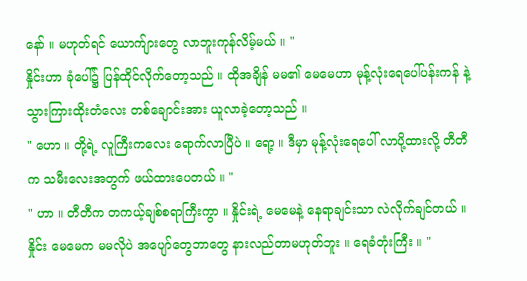နော် ။ မဟုတ်ရင် ယောက်ျားတွေ လာဘူးကုန်လိမ့်မယ် ။ "
နှိုင်းဟာ ခုံပေါ်၌ ပြန်ထိုင်လိုက်တော့သည် ။ ထိုအချိန် မမ၏ မေမေဟာ မုန့်လုံးရေပေါ်ပန်းကန် နဲ့ သွားကြားထိုးတံလေး တစ်ချောင်းအား ယူလာခဲ့တော့သည် ။
" ဟော ။ တို့ရဲ့ လူကြီးကလေး ရောက်လာပြီပဲ ။ ရော့ ။ ဒီမှာ မုန့်လုံးရေပေါ် လာပို့ထားလို့ တီတီက သမီးလေးအတွက် ဖယ်ထားပေတယ် ။ "
" ဟာ ။ တီတီက တကယ့်ချစ်စရာကြီးကွာ ။ နှိုင်းရဲ့ မေမေနဲ့ နေရာချင်းသာ လဲလိုက်ချင်တယ် ။ နှိုင်း မေမေက မမလိုပဲ အပျော်တွေဘာတွေ နားလည်တာမဟုတ်ဘူး ။ ရေခံတုံးကြီး ။ "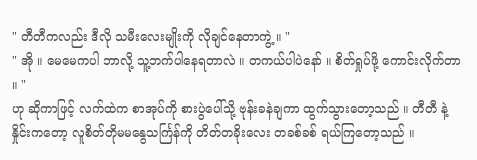" တီတီကလည်း ဒီလို သမီးလေးမျိုးကို လိုချင်နေတာကွဲ့ ။ "
" အို ။ မေမေကပါ ဘာလို့ သူ့ဘက်ပါနေရတာလဲ ။ တကယ်ပါပဲနော် ။ စိတ်ရှုပ်ဖို့ ကောင်းလိုက်တာ ။ "
ဟု ဆိုကာဖြင့် လက်ထဲက စာအုပ်ကို စားပွဲပေါ်သို့ ဗုန်းခနဲချကာ ထွက်သွားတော့သည် ။ တီတီ နဲ့ နှိုင်းကတော့ လူစိတ်တိုမမနွေသင်္ကြန်ကို တိတ်တခိုးလေး တခစ်ခစ် ရယ်ကြတော့သည် ။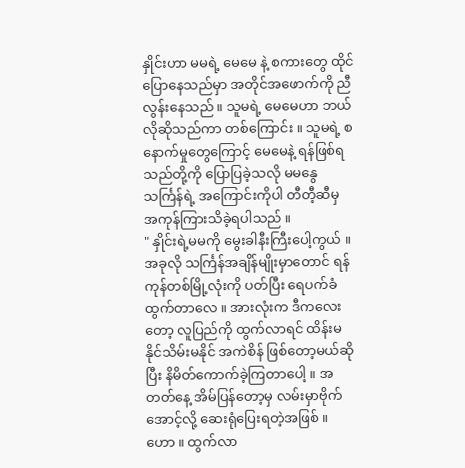နှိုင်းဟာ မမရဲ့ မေမေ နဲ့ စကားတွေ ထိုင်ပြောနေသည်မှာ အတိုင်အဖောက်ကို ညီလွန်းနေသည် ။ သူမရဲ့ မေမေဟာ ဘယ်လိုဆိုသည်ကာ တစ်ကြောင်း ။ သူမရဲ့ စနောက်မှုတွေကြောင့် မေမေနဲ့ ရန်ဖြစ်ရသည်တို့ကို ပြောပြခဲ့သလို မမနွေသင်္ကြန်ရဲ့ အကြောင်းကိုပါ တီတီ့ဆီမှ အကုန်ကြားသိခဲ့ရပါသည် ။
" နှိုင်းရဲ့မမကို မွေးခါနီးကြီးပေါ့ကွယ် ။ အခုလို သင်္ကြန်အချိန်မျိုးမှာတောင် ရန်ကုန်တစ်မြို့လုံးကို ပတ်ပြီး ရေပက်ခံထွက်တာလေ ။ အားလုံးက ဒီကလေးတော့ လူပြည်ကို ထွက်လာရင် ထိန်းမနိုင်သိမ်းမနိုင် အကဲစိန် ဖြစ်တော့မယ်ဆိုပြီး နိမိတ်ကောက်ခဲ့ကြတာပေါ့ ။ အတတ်နေ့ အိမ်ပြန်တော့မှ လမ်းမှာဗိုက်အောင့်လို့ ဆေးရုံပြေးရတဲ့အဖြစ် ။ ဟော ။ ထွက်လာ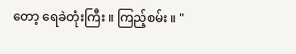တော့ ရေခဲတုံးကြီး ။ ကြည့်စမ်း ။ "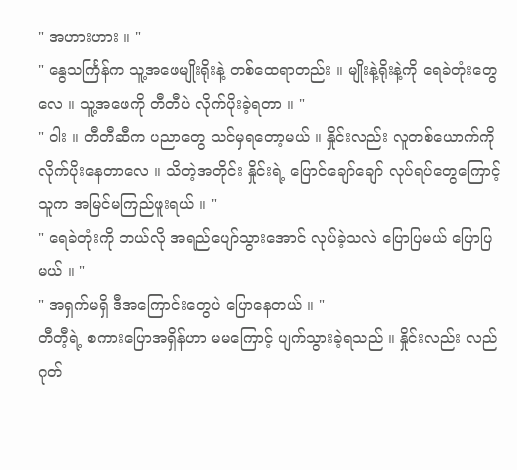" အဟားဟား ။ "
" နွေသင်္ကြန်က သူ့အဖေမျိုးရိုးနဲ့ တစ်ထေရာတည်း ။ မျိုးနဲ့ရိုးနဲ့ကို ရေခဲတုံးတွေလေ ။ သူ့အဖေကို တီတီပဲ လိုက်ပိုးခဲ့ရတာ ။ "
" ဝါး ။ တီတီဆီက ပညာတွေ သင်မှရတော့မယ် ။ နှိုင်းလည်း လူတစ်ယောက်ကို လိုက်ပိုးနေတာလေ ။ သိတဲ့အတိုင်း နှိုင်းရဲ့ ပြောင်ချော်ချော် လုပ်ရပ်တွေကြောင့် သူက အမြင်မကြည်ဖူးရယ် ။ "
" ရေခဲတုံးကို ဘယ်လို အရည်ပျော်သွားအောင် လုပ်ခဲ့သလဲ ပြောပြမယ် ပြောပြမယ် ။ "
" အရှက်မရှိ ဒီအကြောင်းတွေပဲ ပြောနေတယ် ။ "
တီတီ့ရဲ့ စကားပြောအရှိန်ဟာ မမကြောင့် ပျက်သွားခဲ့ရသည် ။ နှိုင်းလည်း လည်ဂုတ်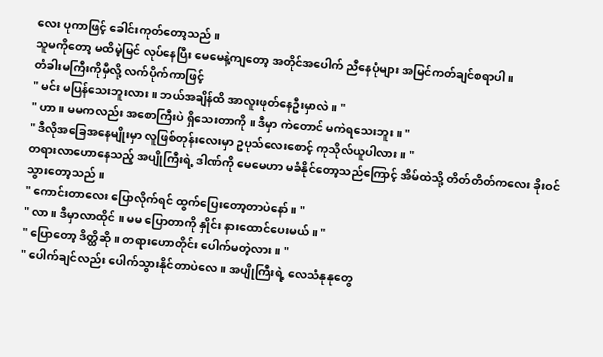လေး ပုကာဖြင့် ခေါင်းကုတ်တော့သည် ။
သူမကိုတော့ မထိမဲ့မြင် လုပ်နေပြီး မေမေနဲ့ကျတော့ အတိုင်အပေါက် ညီနေပုံများ အမြင်ကတ်ချင်စရာပါ ။
တံခါးမကြီးကိုမှီလို့ လက်ပိုက်ကာဖြင့်
" မင်း မပြန်သေးဘူးလား ။ ဘယ်အချိန်ထိ အာလူးဖုတ်နေဦးမှာလဲ ။ "
" ဟာ ။ မမကလည်း အစောကြီးပဲ ရှိသေးတာကို ။ ဒီမှာ ကဲတောင် မကဲရသေးဘူး ။ "
" ဒီလိုအခြေအနေမျိုးမှာ လူဖြစ်တုန်းလေးမှာ ဥပုသ်လေးစောင့် ကုသိုလ်ယူပါလား ။ "
တရားလာဟောနေသည့် အပျိုကြီးရဲ့ ဒါဏ်ကို မေမေဟာ မခံနိုင်တော့သည်ကြောင့် အိမ်ထဲသို့ တိတ်တိတ်ကလေး ခိုးဝင်သွားတော့သည် ။
" ကောင်းတာလေး ပြောလိုက်ရင် ထွက်ပြေးတော့တာပဲနော် ။ "
" လာ ။ ဒီမှာလာထိုင် ။ မမ ပြောတာကို နှိုင်း နားထောင်ပေးမယ် ။ "
" ပြောတော့ ဒိတ္ထိဆို ။ တရားဟောတိုင်း ပေါက်မတဲ့လား ။ "
" ပေါက်ချင်လည်း ပေါက်သွားနိုင်တာပဲလေ ။ အပျိုကြီးရဲ့ လေသံနုနုတွေ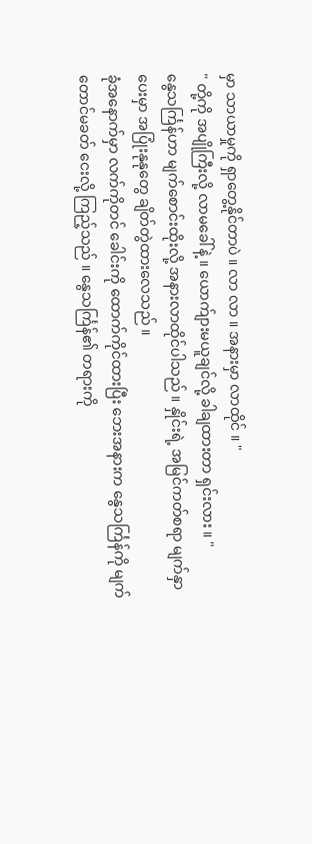မှာ သာယာမှုကို ရှာတွေ့နိုင်တာပဲ ။ လာ လာ ။ အနားမှာ လာထိုင် ။ "
" တို့ကို အပျိုကြီးလို့ လာမခေါ်နဲ့ ။ ယောက်ျားမယူချင်လို့ ခါချထားတာ ရှင်းလား ။ "
နွေသင်္ကြန်ဟာ မျက်စောင်းထိုးလို့ အနားလာထိုင်ပါသည် ။ နှိုင်းရဲ့ အမြင်ကတ်စရာ မျက်နှာပေးမှာ အပြုံးနုနုတွေ ချိတ်တွဲထားလေသည် ။
ခုံအနောက်မှာ လက်ကိုတင် ခေါင်းကို ထောက်ကိုင်ထားပြီး ဘေးအနားက နွေသင်္ကြန်ကို မျက်တောင်မခတ် ငေးလို့ ကြည့်သည် ။ နွေသင်္ကြန်၏ တရားကို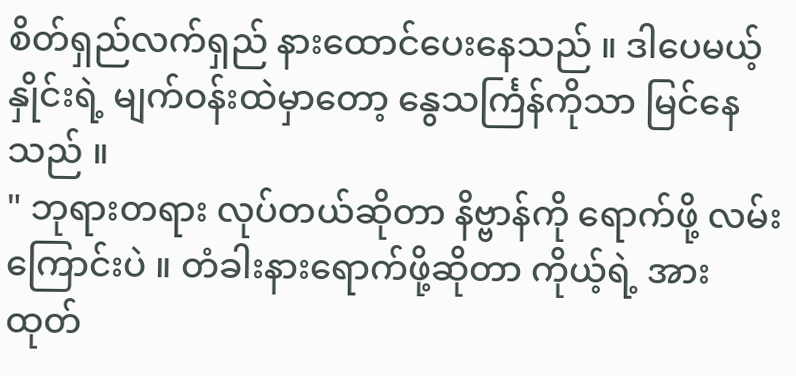စိတ်ရှည်လက်ရှည် နားထောင်ပေးနေသည် ။ ဒါပေမယ့် နှိုင်းရဲ့ မျက်ဝန်းထဲမှာတော့ နွေသင်္ကြန်ကိုသာ မြင်နေသည် ။
" ဘုရားတရား လုပ်တယ်ဆိုတာ နိဗ္ဗာန်ကို ရောက်ဖို့ လမ်းကြောင်းပဲ ။ တံခါးနားရောက်ဖို့ဆိုတာ ကိုယ့်ရဲ့ အားထုတ်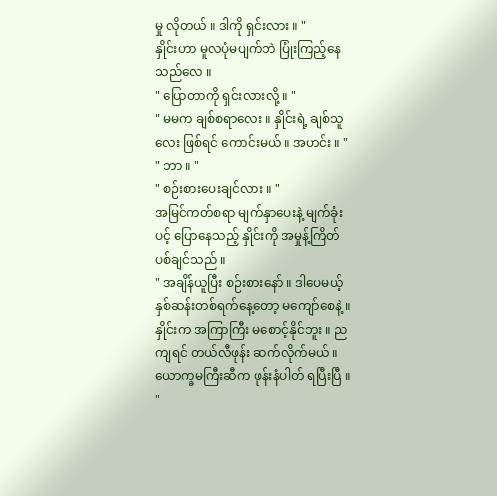မှု လိုတယ် ။ ဒါကို ရှင်းလား ။ "
နှိုင်းဟာ မူလပုံမပျက်ဘဲ ပြုံးကြည့်နေသည်လေ ။
" ပြောတာကို ရှင်းလားလို့ ။ "
" မမက ချစ်စရာလေး ။ နှိုင်းရဲ့ ချစ်သူလေး ဖြစ်ရင် ကောင်းမယ် ။ အဟင်း ။ "
" ဘာ ။ "
" စဉ်းစားပေးချင်လား ။ "
အမြင်ကတ်စရာ မျက်နှာပေးနဲ့ မျက်ခုံးပင့် ပြောနေသည့် နှိုင်းကို အမှုန့်ကြိတ်ပစ်ချင်သည် ။
" အချိန်ယူပြီး စဉ်းစားနော် ။ ဒါပေမယ့် နှစ်ဆန်းတစ်ရက်နေ့တော့ မကျော်စေနဲ့ ။ နှိုင်းက အကြာကြီး မစောင့်နိုင်ဘူး ။ ညကျရင် တယ်လီဖုန်း ဆက်လိုက်မယ် ။ ယောက္ခမကြီးဆီက ဖုန်းနံပါတ် ရပြီးပြီ ။ "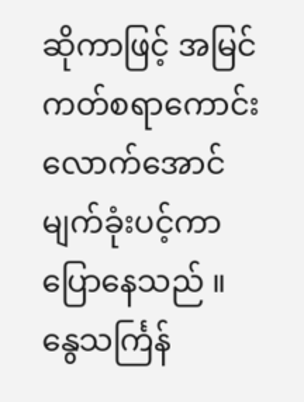ဆိုကာဖြင့် အမြင်ကတ်စရာကောင်းလောက်အောင် မျက်ခုံးပင့်ကာ ပြောနေသည် ။
နွေသင်္ကြန်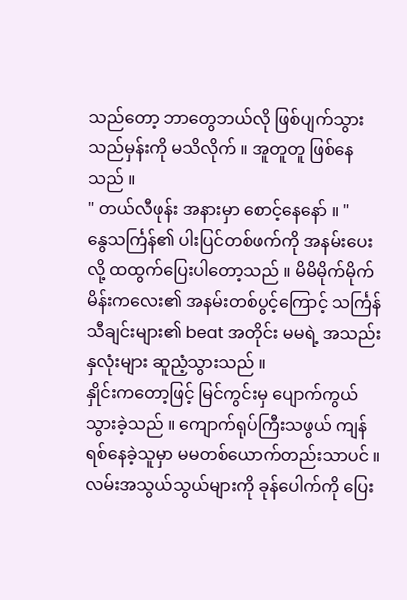သည်တော့ ဘာတွေဘယ်လို ဖြစ်ပျက်သွားသည်မှန်းကို မသိလိုက် ။ အူတူတူ ဖြစ်နေသည် ။
" တယ်လီဖုန်း အနားမှာ စောင့်နေနော် ။ "
နွေသင်္ကြန်၏ ပါးပြင်တစ်ဖက်ကို အနမ်းပေးလို့ ထထွက်ပြေးပါတော့သည် ။ မိမိမိုက်မိုက် မိန်းကလေး၏ အနမ်းတစ်ပွင့်ကြောင့် သင်္ကြန်သီချင်းများ၏ beat အတိုင်း မမရဲ့ အသည်းနှလုံးများ ဆူညံ့သွားသည် ။
နှိုင်းကတော့ဖြင့် မြင်ကွင်းမှ ပျောက်ကွယ်သွားခဲ့သည် ။ ကျောက်ရုပ်ကြီးသဖွယ် ကျန်ရစ်နေခဲ့သူမှာ မမတစ်ယောက်တည်းသာပင် ။
လမ်းအသွယ်သွယ်များကို ခုန်ပေါက်ကို ပြေး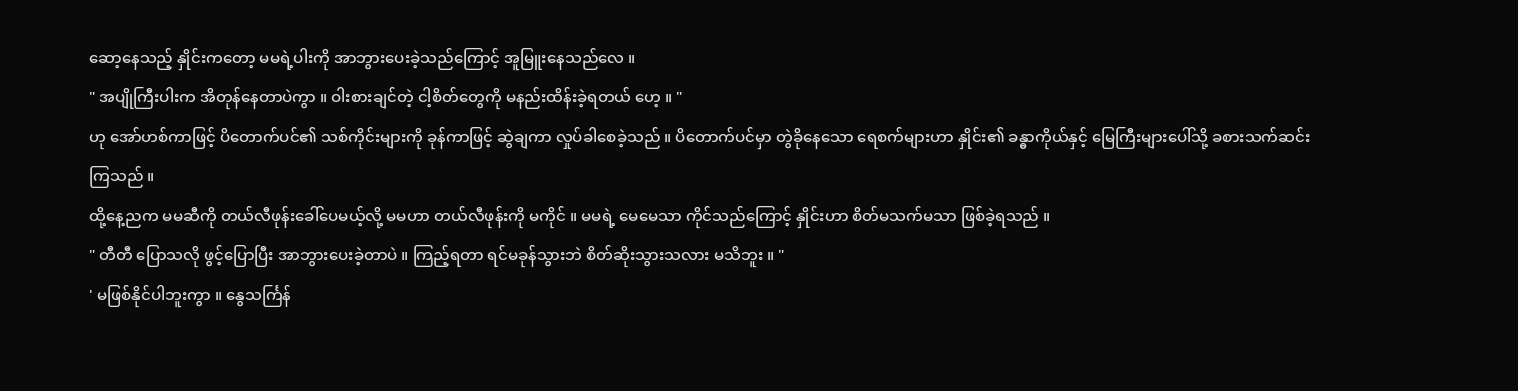ဆော့နေသည့် နှိုင်းကတော့ မမရဲ့ပါးကို အာဘွားပေးခဲ့သည်ကြောင့် အူမြူးနေသည်လေ ။
" အပျိုကြီးပါးက အိတုန်နေတာပဲကွာ ။ ဝါးစားချင်တဲ့ ငါ့စိတ်တွေကို မနည်းထိန်းခဲ့ရတယ် ဟေ့ ။ "
ဟု အော်ဟစ်ကာဖြင့် ပိတောက်ပင်၏ သစ်ကိုင်းများကို ခုန်ကာဖြင့် ဆွဲချကာ လှုပ်ခါစေခဲ့သည် ။ ပိတောက်ပင်မှာ တွဲခိုနေသော ရေစက်များဟာ နှိုင်း၏ ခန္ဓာကိုယ်နှင့် မြေကြီးများပေါ်သို့ ခစားသက်ဆင်းကြသည် ။
ထို့နေ့ညက မမဆီကို တယ်လီဖုန်းခေါ်ပေမယ့်လို့ မမဟာ တယ်လီဖုန်းကို မကိုင် ။ မမရဲ့ မေမေသာ ကိုင်သည်ကြောင့် နှိုင်းဟာ စိတ်မသက်မသာ ဖြစ်ခဲ့ရသည် ။
" တီတီ ပြောသလို ဖွင့်ပြောပြီး အာဘွားပေးခဲ့တာပဲ ။ ကြည့်ရတာ ရင်မခုန်သွားဘဲ စိတ်ဆိုးသွားသလား မသိဘူး ။ "
' မဖြစ်နိုင်ပါဘူးကွာ ။ နွေသင်္ကြန်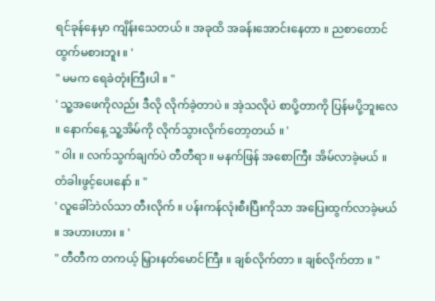ရင်ခုန်နေမှာ ကျိန်းသေတယ် ။ အခုထိ အခန်းအောင်းနေတာ ။ ညစာတောင် ထွက်မစားဘူး ။ '
" မမက ရေခဲတုံးကြီးပါ ။ "
' သူ့အဖေကိုလည်း ဒီလို လိုက်ခဲ့တာပဲ ။ အဲ့သလိုပဲ စာပို့တာကို ပြန်မပို့ဘူးလေ ။ နောက်နေ့ သူ့အိမ်ကို လိုက်သွားလိုက်တော့တယ် ။ '
" ဝါး ။ လက်သွက်ချက်ပဲ တီတီရာ ။ မနက်ဖြန် အစောကြီး အိမ်လာခဲ့မယ် ။ တံခါးဖွင့်ပေးနော် ။ "
' လူခေါ်ဘဲလ်သာ တီးလိုက် ။ ပန်းကန်လုံးစီးပြီးကိုသာ အပြေးထွက်လာခဲ့မယ် ။ အဟားဟား ။ '
" တီတီက တကယ့် မြှားနတ်မောင်ကြီး ။ ချစ်လိုက်တာ ။ ချစ်လိုက်တာ ။ "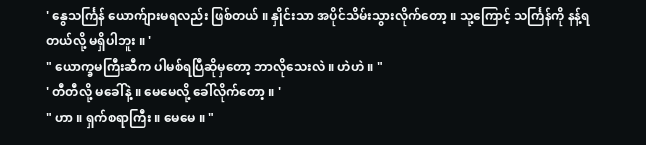' နွေသင်္ကြန် ယောက်ျားမရလည်း ဖြစ်တယ် ။ နှိုင်းသာ အပိုင်သိမ်းသွားလိုက်တော့ ။ သု့ကြောင့် သင်္ကြန်ကို နန့်ရတယ်လို့ မရှိပါဘူး ။ '
" ယောက္ခမကြီးဆီက ပါမစ်ရပြီဆိုမှတော့ ဘာလိုသေးလဲ ။ ဟဲဟဲ ။ "
' တီတီလို့ မခေါ်နဲ့ ။ မေမေလို့ ခေါ်လိုက်တော့ ။ '
" ဟာ ။ ရှက်စရာကြီး ။ မေမေ ။ "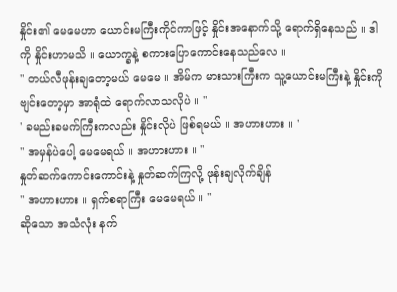နှိုင်း၏ မေမေဟာ ယောင်းမကြီးကိုင်ကာဖြင့် နှိုင်းအနောက်သို့ ရောက်ရှိနေသည် ။ ဒါကို နှိုင်းဟာမသိ ။ ယောက္ခနဲ့ စကားပြောကောင်းနေသည်လေ ။
" တယ်လီဖုန်းချတော့မယ် မေမေ ။ အိမ်က မားသားကြီးက သူ့ယောင်းမကြီးနဲ့ နှိုင်းကို ဗျင်းတော့မှာ အာရုံထဲ ရောက်လာသလိုပဲ ။ "
' ခမည်းခမက်ကြီးကလည်း နှိုင်းလိုပဲ ဖြစ်ရမယ် ။ အဟားဟား ။ '
" အမှန်ပဲပေါ့ မေမေရယ် ။ အဟားဟား ။ "
နှုတ်ဆက်ကောင်းကောင်းနဲ့ နှုတ်ဆက်ကြလို့ ဖုန်းချလိုက်ချိန်
" အဟားဟား ။ ရှက်စရာကြီး မေမေရယ် ။ "
ဆိုသော အသံလုံး နက်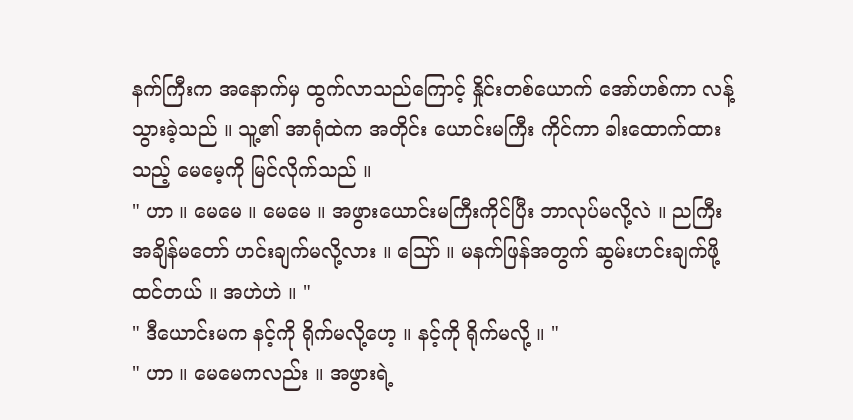နက်ကြီးက အနောက်မှ ထွက်လာသည်ကြောင့် နှိုင်းတစ်ယောက် အော်ဟစ်ကာ လန့်သွားခဲ့သည် ။ သူ့၏ အာရုံထဲက အတိုင်း ယောင်းမကြီး ကိုင်ကာ ခါးထောက်ထားသည့် မေမေ့ကို မြင်လိုက်သည် ။
" ဟာ ။ မေမေ ။ မေမေ ။ အဖွားယောင်းမကြီးကိုင်ပြီး ဘာလုပ်မလို့လဲ ။ ညကြီးအချိန်မတော် ဟင်းချက်မလို့လား ။ သြော် ။ မနက်ဖြန်အတွက် ဆွမ်းဟင်းချက်ဖို့ ထင်တယ် ။ အဟဲဟဲ ။ "
" ဒီယောင်းမက နင့်ကို ရိုက်မလို့ဟေ့ ။ နင့်ကို ရိုက်မလို့ ။ "
" ဟာ ။ မေမေကလည်း ။ အဖွားရဲ့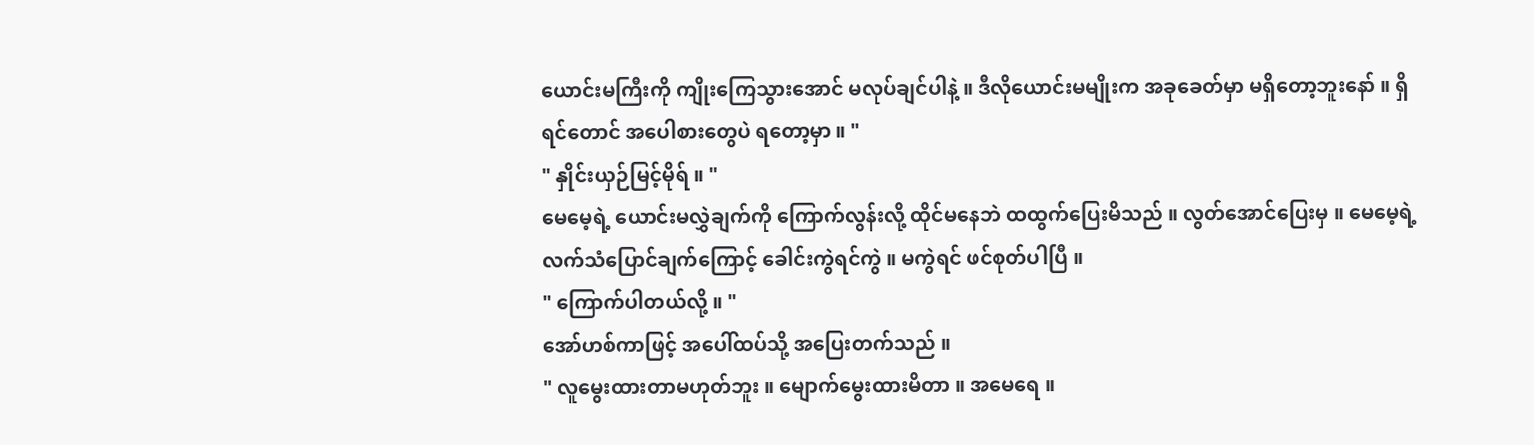ယောင်းမကြီးကို ကျိုးကြေသွားအောင် မလုပ်ချင်ပါနဲ့ ။ ဒီလိုယောင်းမမျိုးက အခုခေတ်မှာ မရှိတော့ဘူးနော် ။ ရှိရင်တောင် အပေါစားတွေပဲ ရတော့မှာ ။ "
" နှိုင်းယှဉ်မြင့်မိုရ် ။ "
မေမေ့ရဲ့ ယောင်းမလွှဲချက်ကို ကြောက်လွန်းလို့ ထိုင်မနေဘဲ ထထွက်ပြေးမိသည် ။ လွတ်အောင်ပြေးမှ ။ မေမေ့ရဲ့လက်သံပြောင်ချက်ကြောင့် ခေါင်းကွဲရင်ကွဲ ။ မကွဲရင် ဖင်စုတ်ပါပြီ ။
" ကြောက်ပါတယ်လို့ ။ "
အော်ဟစ်ကာဖြင့် အပေါ်ထပ်သို့ အပြေးတက်သည် ။
" လူမွေးထားတာမဟုတ်ဘူး ။ မျောက်မွေးထားမိတာ ။ အမေရေ ။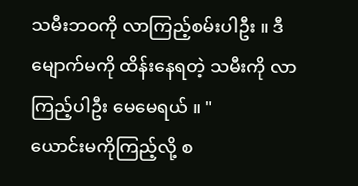သမီးဘဝကို လာကြည့်စမ်းပါဦး ။ ဒီမျောက်မကို ထိန်းနေရတဲ့ သမီးကို လာကြည့်ပါဦး မေမေရယ် ။ "
ယောင်းမကိုကြည့်လို့ စ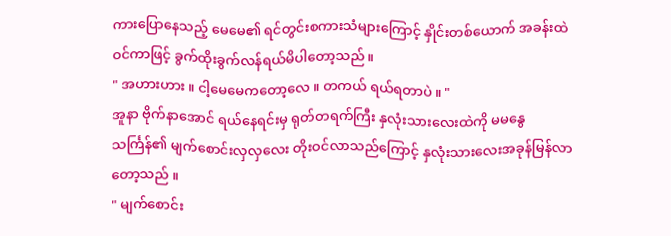ကားပြောနေသည့် မေမေ၏ ရင်တွင်းစကားသံများကြောင့် နှိုင်းတစ်ယောက် အခန်းထဲ ဝင်ကာဖြင့် ခွက်ထိုးခွက်လန်ရယ်မိပါတော့သည် ။
" အဟားဟား ။ ငါ့မေမေကတော့လေ ။ တကယ် ရယ်ရတာပဲ ။ "
အူနာ ဗိုက်နာအောင် ရယ်နေရင်းမှ ရုတ်တရက်ကြီး နှလုံးသားလေးထဲကို မမနွေသင်္ကြန်၏ မျက်စောင်းလှလှလေး တိုးဝင်လာသည်ကြောင့် နှလုံးသားလေးအခုန်မြန်လာတော့သည် ။
" မျက်စောင်း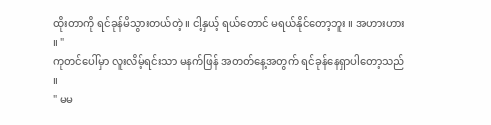ထိုးတာကို ရင်ခုန်မိသွားတယ်တဲ့ ။ ငါ့နှယ့် ရယ်တောင် မရယ်နိုင်တော့ဘူး ။ အဟားဟား ။ "
ကုတင်ပေါ်မှာ လူးလိမ့်ရင်းသာ မနက်ဖြန် အတတ်နေ့အတွက် ရင်ခုန်နေရှာပါတော့သည် ။
" မမ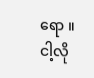ရော ။ ငါ့လို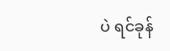ပဲ ရင်ခုန်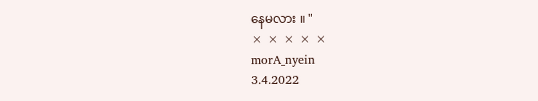နေမလား ။ "
× × × × ×
morA_nyein
3.4.2022